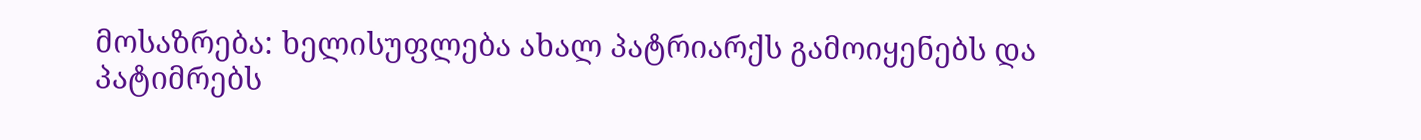მოსაზრება: ხელისუფლება ახალ პატრიარქს გამოიყენებს და პატიმრებს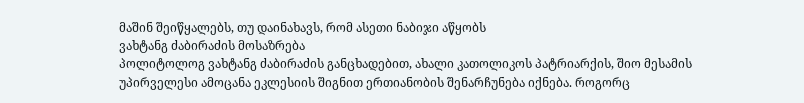მაშინ შეიწყალებს, თუ დაინახავს, რომ ასეთი ნაბიჯი აწყობს
ვახტანგ ძაბირაძის მოსაზრება
პოლიტოლოგ ვახტანგ ძაბირაძის განცხადებით, ახალი კათოლიკოს პატრიარქის, შიო მესამის უპირველესი ამოცანა ეკლესიის შიგნით ერთიანობის შენარჩუნება იქნება. როგორც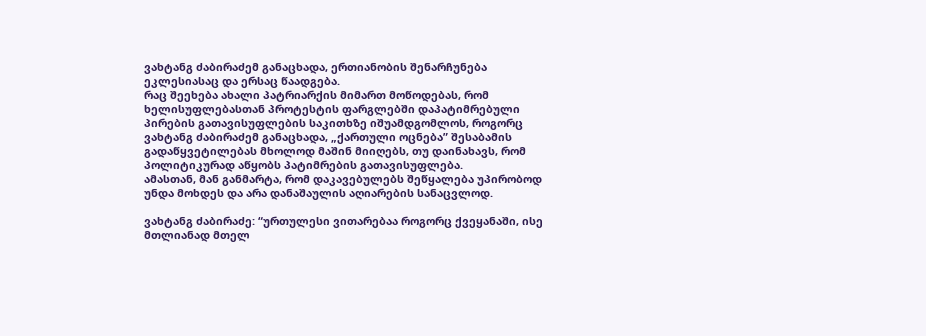ვახტანგ ძაბირაძემ განაცხადა, ერთიანობის შენარჩუნება ეკლესიასაც და ერსაც წაადგება.
რაც შეეხება ახალი პატრიარქის მიმართ მოწოდებას, რომ ხელისუფლებასთან პროტესტის ფარგლებში დაპატიმრებული პირების გათავისუფლების საკითხზე იშუამდგომლოს, როგორც ვახტანგ ძაბირაძემ განაცხადა, „ქართული ოცნება” შესაბამის გადაწყვეტილებას მხოლოდ მაშინ მიიღებს, თუ დაინახავს, რომ პოლიტიკურად აწყობს პატიმრების გათავისუფლება.
ამასთან, მან განმარტა, რომ დაკავებულებს შეწყალება უპირობოდ უნდა მოხდეს და არა დანაშაულის აღიარების სანაცვლოდ.

ვახტანგ ძაბირაძე: “ურთულესი ვითარებაა როგორც ქვეყანაში, ისე მთლიანად მთელ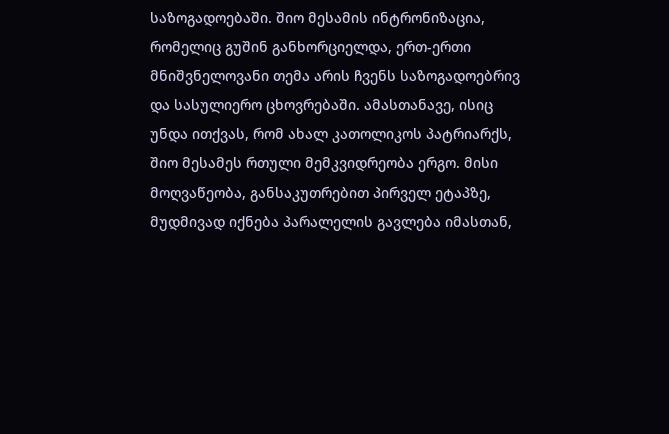საზოგადოებაში. შიო მესამის ინტრონიზაცია, რომელიც გუშინ განხორციელდა, ერთ-ერთი მნიშვნელოვანი თემა არის ჩვენს საზოგადოებრივ და სასულიერო ცხოვრებაში. ამასთანავე, ისიც უნდა ითქვას, რომ ახალ კათოლიკოს პატრიარქს, შიო მესამეს რთული მემკვიდრეობა ერგო. მისი მოღვაწეობა, განსაკუთრებით პირველ ეტაპზე, მუდმივად იქნება პარალელის გავლება იმასთან,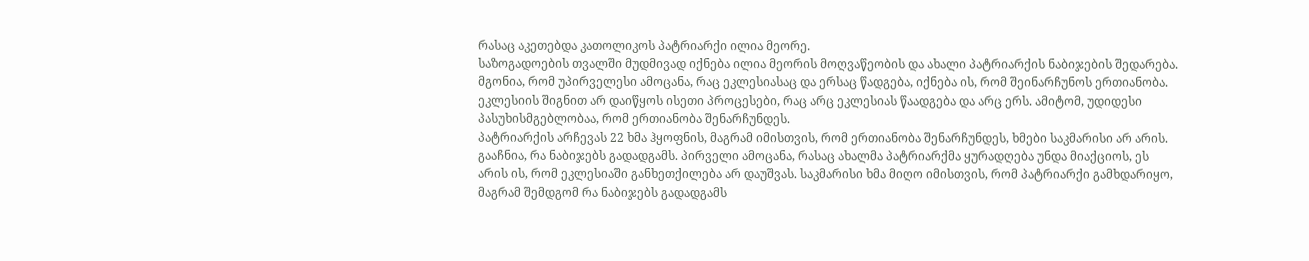რასაც აკეთებდა კათოლიკოს პატრიარქი ილია მეორე.
საზოგადოების თვალში მუდმივად იქნება ილია მეორის მოღვაწეობის და ახალი პატრიარქის ნაბიჯების შედარება. მგონია, რომ უპირველესი ამოცანა, რაც ეკლესიასაც და ერსაც წადგება, იქნება ის, რომ შეინარჩუნოს ერთიანობა. ეკლესიის შიგნით არ დაიწყოს ისეთი პროცესები, რაც არც ეკლესიას წაადგება და არც ერს. ამიტომ, უდიდესი პასუხისმგებლობაა, რომ ერთიანობა შენარჩუნდეს.
პატრიარქის არჩევას 22 ხმა ჰყოფნის, მაგრამ იმისთვის, რომ ერთიანობა შენარჩუნდეს, ხმები საკმარისი არ არის. გააჩნია, რა ნაბიჯებს გადადგამს. პირველი ამოცანა, რასაც ახალმა პატრიარქმა ყურადღება უნდა მიაქციოს, ეს არის ის, რომ ეკლესიაში განხეთქილება არ დაუშვას. საკმარისი ხმა მიღო იმისთვის, რომ პატრიარქი გამხდარიყო, მაგრამ შემდგომ რა ნაბიჯებს გადადგამს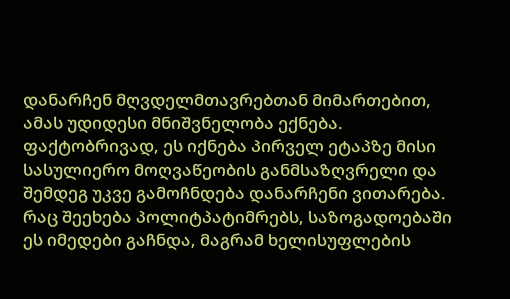დანარჩენ მღვდელმთავრებთან მიმართებით, ამას უდიდესი მნიშვნელობა ექნება. ფაქტობრივად, ეს იქნება პირველ ეტაპზე მისი სასულიერო მოღვაწეობის განმსაზღვრელი და შემდეგ უკვე გამოჩნდება დანარჩენი ვითარება.
რაც შეეხება პოლიტპატიმრებს, საზოგადოებაში ეს იმედები გაჩნდა, მაგრამ ხელისუფლების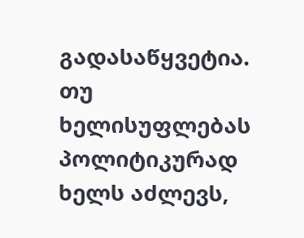გადასაწყვეტია. თუ ხელისუფლებას პოლიტიკურად ხელს აძლევს,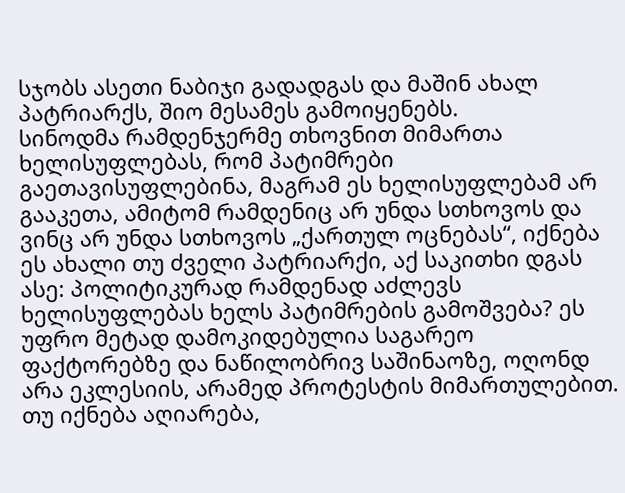სჯობს ასეთი ნაბიჯი გადადგას და მაშინ ახალ პატრიარქს, შიო მესამეს გამოიყენებს.
სინოდმა რამდენჯერმე თხოვნით მიმართა ხელისუფლებას, რომ პატიმრები გაეთავისუფლებინა, მაგრამ ეს ხელისუფლებამ არ გააკეთა, ამიტომ რამდენიც არ უნდა სთხოვოს და ვინც არ უნდა სთხოვოს „ქართულ ოცნებას“, იქნება ეს ახალი თუ ძველი პატრიარქი, აქ საკითხი დგას ასე: პოლიტიკურად რამდენად აძლევს ხელისუფლებას ხელს პატიმრების გამოშვება? ეს უფრო მეტად დამოკიდებულია საგარეო ფაქტორებზე და ნაწილობრივ საშინაოზე, ოღონდ არა ეკლესიის, არამედ პროტესტის მიმართულებით.
თუ იქნება აღიარება,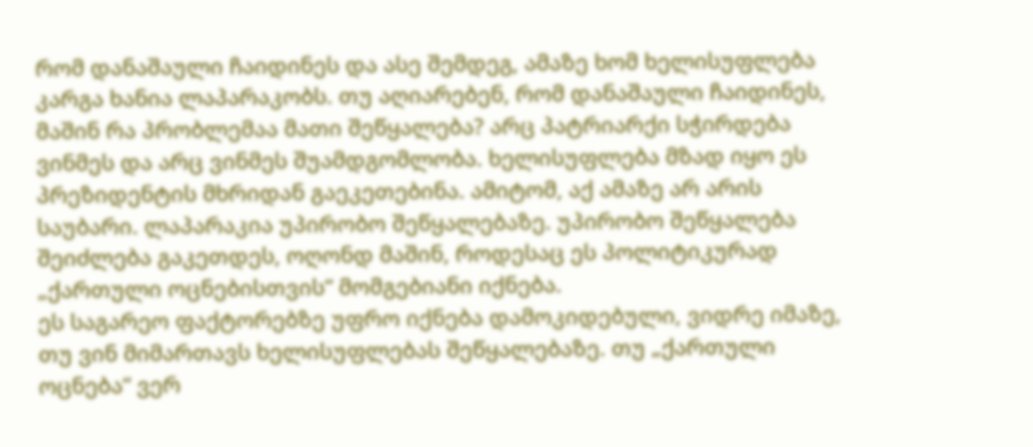რომ დანაშაული ჩაიდინეს და ასე შემდეგ, ამაზე ხომ ხელისუფლება კარგა ხანია ლაპარაკობს. თუ აღიარებენ, რომ დანაშაული ჩაიდინეს, მაშინ რა პრობლემაა მათი შეწყალება? არც პატრიარქი სჭირდება ვინმეს და არც ვინმეს შუამდგომლობა. ხელისუფლება მზად იყო ეს პრეზიდენტის მხრიდან გაეკეთებინა. ამიტომ, აქ ამაზე არ არის საუბარი. ლაპარაკია უპირობო შეწყალებაზე. უპირობო შეწყალება შეიძლება გაკეთდეს, ოღონდ მაშინ, როდესაც ეს პოლიტიკურად „ქართული ოცნებისთვის“ მომგებიანი იქნება.
ეს საგარეო ფაქტორებზე უფრო იქნება დამოკიდებული, ვიდრე იმაზე, თუ ვინ მიმართავს ხელისუფლებას შეწყალებაზე. თუ „ქართული ოცნება“ ვერ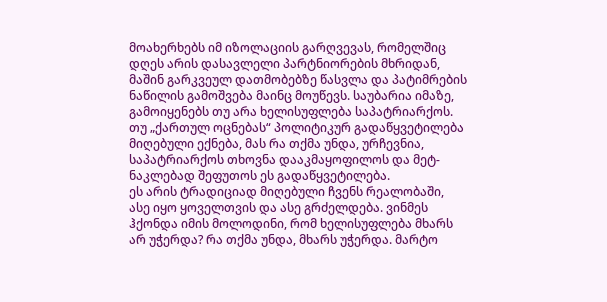მოახერხებს იმ იზოლაციის გარღვევას, რომელშიც დღეს არის დასავლელი პარტნიორების მხრიდან, მაშინ გარკვეულ დათმობებზე წასვლა და პატიმრების ნაწილის გამოშვება მაინც მოუწევს. საუბარია იმაზე, გამოიყენებს თუ არა ხელისუფლება საპატრიარქოს. თუ „ქართულ ოცნებას“ პოლიტიკურ გადაწყვეტილება მიღებული ექნება, მას რა თქმა უნდა, ურჩევნია, საპატრიარქოს თხოვნა დააკმაყოფილოს და მეტ-ნაკლებად შეფუთოს ეს გადაწყვეტილება.
ეს არის ტრადიციად მიღებული ჩვენს რეალობაში, ასე იყო ყოველთვის და ასე გრძელდება. ვინმეს ჰქონდა იმის მოლოდინი, რომ ხელისუფლება მხარს არ უჭერდა? რა თქმა უნდა, მხარს უჭერდა. მარტო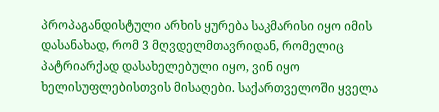პროპაგანდისტული არხის ყურება საკმარისი იყო იმის დასანახად, რომ 3 მღვდელმთავრიდან, რომელიც პატრიარქად დასახელებული იყო, ვინ იყო ხელისუფლებისთვის მისაღები. საქართველოში ყველა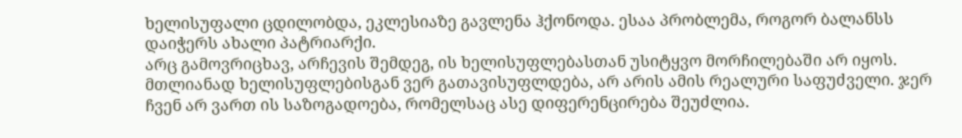ხელისუფალი ცდილობდა, ეკლესიაზე გავლენა ჰქონოდა. ესაა პრობლემა, როგორ ბალანსს დაიჭერს ახალი პატრიარქი.
არც გამოვრიცხავ, არჩევის შემდეგ, ის ხელისუფლებასთან უსიტყვო მორჩილებაში არ იყოს. მთლიანად ხელისუფლებისგან ვერ გათავისუფლდება, არ არის ამის რეალური საფუძველი. ჯერ ჩვენ არ ვართ ის საზოგადოება, რომელსაც ასე დიფერენცირება შეუძლია.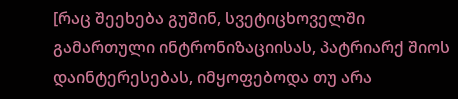[რაც შეეხება გუშინ, სვეტიცხოველში გამართული ინტრონიზაციისას, პატრიარქ შიოს დაინტერესებას, იმყოფებოდა თუ არა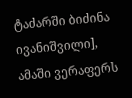ტაძარში ბიძინა ივანიშვილი], ამაში ვერაფერს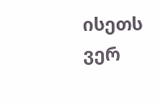ისეთს ვერ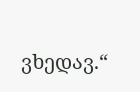ვხედავ.“